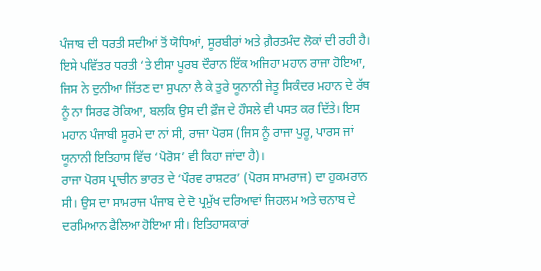ਪੰਜਾਬ ਦੀ ਧਰਤੀ ਸਦੀਆਂ ਤੋਂ ਯੋਧਿਆਂ, ਸੂਰਬੀਰਾਂ ਅਤੇ ਗ਼ੈਰਤਮੰਦ ਲੋਕਾਂ ਦੀ ਰਹੀ ਹੈ। ਇਸੇ ਪਵਿੱਤਰ ਧਰਤੀ ‘ਤੇ ਈਸਾ ਪੂਰਬ ਦੌਰਾਨ ਇੱਕ ਅਜਿਹਾ ਮਹਾਨ ਰਾਜਾ ਹੋਇਆ, ਜਿਸ ਨੇ ਦੁਨੀਆ ਜਿੱਤਣ ਦਾ ਸੁਪਨਾ ਲੈ ਕੇ ਤੁਰੇ ਯੂਨਾਨੀ ਜੇਤੂ ਸਿਕੰਦਰ ਮਹਾਨ ਦੇ ਰੱਥ ਨੂੰ ਨਾ ਸਿਰਫ ਰੋਕਿਆ, ਬਲਕਿ ਉਸ ਦੀ ਫ਼ੌਜ ਦੇ ਹੌਸਲੇ ਵੀ ਪਸਤ ਕਰ ਦਿੱਤੇ। ਇਸ ਮਹਾਨ ਪੰਜਾਬੀ ਸੂਰਮੇ ਦਾ ਨਾਂ ਸੀ, ਰਾਜਾ ਪੋਰਸ (ਜਿਸ ਨੂੰ ਰਾਜਾ ਪੁਰੂ, ਪਾਰਸ ਜਾਂ ਯੂਨਾਨੀ ਇਤਿਹਾਸ ਵਿੱਚ ‘ਪੋਰੋਸ’ ਵੀ ਕਿਹਾ ਜਾਂਦਾ ਹੈ)।
ਰਾਜਾ ਪੋਰਸ ਪ੍ਰਾਚੀਨ ਭਾਰਤ ਦੇ ‘ਪੌਰਵ ਰਾਸ਼ਟਰ’ (ਪੋਰਸ ਸਾਮਰਾਜ) ਦਾ ਹੁਕਮਰਾਨ ਸੀ। ਉਸ ਦਾ ਸਾਮਰਾਜ ਪੰਜਾਬ ਦੇ ਦੋ ਪ੍ਰਮੁੱਖ ਦਰਿਆਵਾਂ ਜਿਹਲਮ ਅਤੇ ਚਨਾਬ ਦੇ ਦਰਮਿਆਨ ਫੈਲਿਆ ਹੋਇਆ ਸੀ। ਇਤਿਹਾਸਕਾਰਾਂ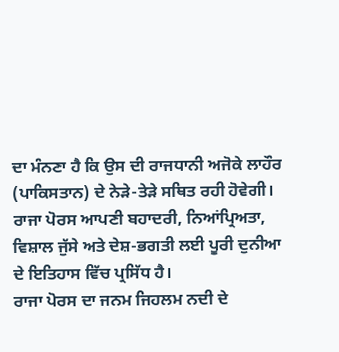ਦਾ ਮੰਨਣਾ ਹੈ ਕਿ ਉਸ ਦੀ ਰਾਜਧਾਨੀ ਅਜੋਕੇ ਲਾਹੌਰ (ਪਾਕਿਸਤਾਨ) ਦੇ ਨੇੜੇ-ਤੇੜੇ ਸਥਿਤ ਰਹੀ ਹੋਵੇਗੀ। ਰਾਜਾ ਪੋਰਸ ਆਪਣੀ ਬਹਾਦਰੀ, ਨਿਆਂਪ੍ਰਿਅਤਾ, ਵਿਸ਼ਾਲ ਜੁੱਸੇ ਅਤੇ ਦੇਸ਼-ਭਗਤੀ ਲਈ ਪੂਰੀ ਦੁਨੀਆ ਦੇ ਇਤਿਹਾਸ ਵਿੱਚ ਪ੍ਰਸਿੱਧ ਹੈ।
ਰਾਜਾ ਪੋਰਸ ਦਾ ਜਨਮ ਜਿਹਲਮ ਨਦੀ ਦੇ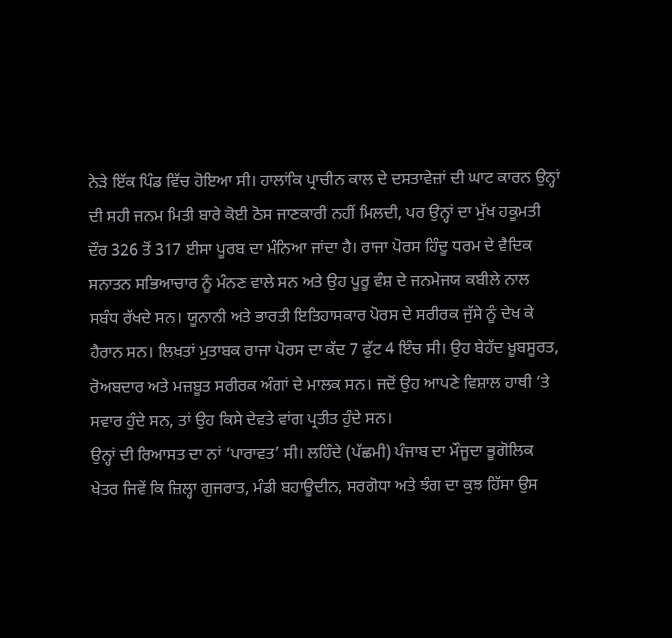ਨੇੜੇ ਇੱਕ ਪਿੰਡ ਵਿੱਚ ਹੋਇਆ ਸੀ। ਹਾਲਾਂਕਿ ਪ੍ਰਾਚੀਨ ਕਾਲ ਦੇ ਦਸਤਾਵੇਜ਼ਾਂ ਦੀ ਘਾਟ ਕਾਰਨ ਉਨ੍ਹਾਂ ਦੀ ਸਹੀ ਜਨਮ ਮਿਤੀ ਬਾਰੇ ਕੋਈ ਠੋਸ ਜਾਣਕਾਰੀ ਨਹੀਂ ਮਿਲਦੀ, ਪਰ ਉਨ੍ਹਾਂ ਦਾ ਮੁੱਖ ਹਕੂਮਤੀ ਦੌਰ 326 ਤੋਂ 317 ਈਸਾ ਪੂਰਬ ਦਾ ਮੰਨਿਆ ਜਾਂਦਾ ਹੈ। ਰਾਜਾ ਪੋਰਸ ਹਿੰਦੂ ਧਰਮ ਦੇ ਵੈਦਿਕ ਸਨਾਤਨ ਸਭਿਆਚਾਰ ਨੂੰ ਮੰਨਣ ਵਾਲੇ ਸਨ ਅਤੇ ਉਹ ਪੂਰੂ ਵੰਸ਼ ਦੇ ਜਨਮੇਜਯ ਕਬੀਲੇ ਨਾਲ ਸਬੰਧ ਰੱਖਦੇ ਸਨ। ਯੂਨਾਨੀ ਅਤੇ ਭਾਰਤੀ ਇਤਿਹਾਸਕਾਰ ਪੋਰਸ ਦੇ ਸਰੀਰਕ ਜੁੱਸੇ ਨੂੰ ਦੇਖ ਕੇ ਹੈਰਾਨ ਸਨ। ਲਿਖਤਾਂ ਮੁਤਾਬਕ ਰਾਜਾ ਪੋਰਸ ਦਾ ਕੱਦ 7 ਫੁੱਟ 4 ਇੰਚ ਸੀ। ਉਹ ਬੇਹੱਦ ਖ਼ੂਬਸੂਰਤ, ਰੋਅਬਦਾਰ ਅਤੇ ਮਜ਼ਬੂਤ ਸਰੀਰਕ ਅੰਗਾਂ ਦੇ ਮਾਲਕ ਸਨ। ਜਦੋਂ ਉਹ ਆਪਣੇ ਵਿਸ਼ਾਲ ਹਾਥੀ ‘ਤੇ ਸਵਾਰ ਹੁੰਦੇ ਸਨ, ਤਾਂ ਉਹ ਕਿਸੇ ਦੇਵਤੇ ਵਾਂਗ ਪ੍ਰਤੀਤ ਹੁੰਦੇ ਸਨ।
ਉਨ੍ਹਾਂ ਦੀ ਰਿਆਸਤ ਦਾ ਨਾਂ ‘ਪਾਰਾਵਤ’ ਸੀ। ਲਹਿੰਦੇ (ਪੱਛਮੀ) ਪੰਜਾਬ ਦਾ ਮੌਜੂਦਾ ਭੂਗੋਲਿਕ ਖੇਤਰ ਜਿਵੇਂ ਕਿ ਜ਼ਿਲ੍ਹਾ ਗੁਜਰਾਤ, ਮੰਡੀ ਬਹਾਊਦੀਨ, ਸਰਗੋਧਾ ਅਤੇ ਝੰਗ ਦਾ ਕੁਝ ਹਿੱਸਾ ਉਸ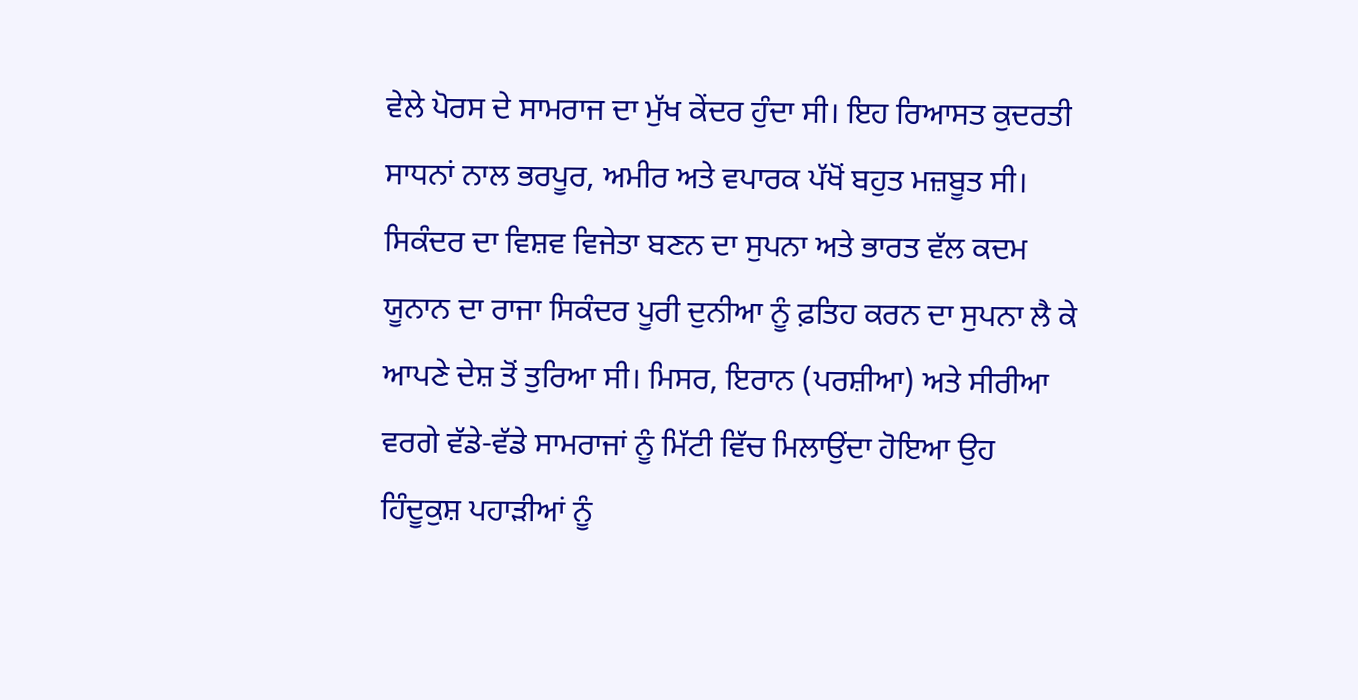ਵੇਲੇ ਪੋਰਸ ਦੇ ਸਾਮਰਾਜ ਦਾ ਮੁੱਖ ਕੇਂਦਰ ਹੁੰਦਾ ਸੀ। ਇਹ ਰਿਆਸਤ ਕੁਦਰਤੀ ਸਾਧਨਾਂ ਨਾਲ ਭਰਪੂਰ, ਅਮੀਰ ਅਤੇ ਵਪਾਰਕ ਪੱਖੋਂ ਬਹੁਤ ਮਜ਼ਬੂਤ ਸੀ।
ਸਿਕੰਦਰ ਦਾ ਵਿਸ਼ਵ ਵਿਜੇਤਾ ਬਣਨ ਦਾ ਸੁਪਨਾ ਅਤੇ ਭਾਰਤ ਵੱਲ ਕਦਮ
ਯੂਨਾਨ ਦਾ ਰਾਜਾ ਸਿਕੰਦਰ ਪੂਰੀ ਦੁਨੀਆ ਨੂੰ ਫ਼ਤਿਹ ਕਰਨ ਦਾ ਸੁਪਨਾ ਲੈ ਕੇ ਆਪਣੇ ਦੇਸ਼ ਤੋਂ ਤੁਰਿਆ ਸੀ। ਮਿਸਰ, ਇਰਾਨ (ਪਰਸ਼ੀਆ) ਅਤੇ ਸੀਰੀਆ ਵਰਗੇ ਵੱਡੇ-ਵੱਡੇ ਸਾਮਰਾਜਾਂ ਨੂੰ ਮਿੱਟੀ ਵਿੱਚ ਮਿਲਾਉਂਦਾ ਹੋਇਆ ਉਹ ਹਿੰਦੂਕੁਸ਼ ਪਹਾੜੀਆਂ ਨੂੰ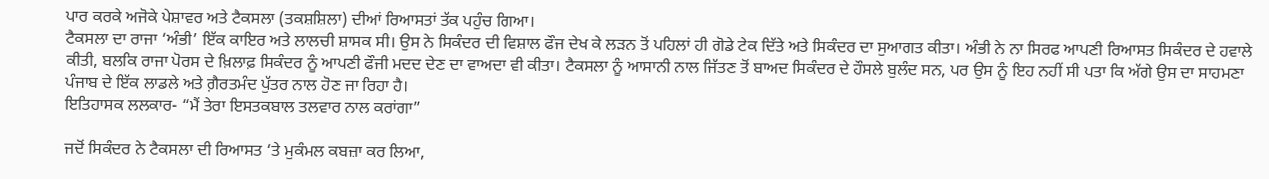ਪਾਰ ਕਰਕੇ ਅਜੋਕੇ ਪੇਸ਼ਾਵਰ ਅਤੇ ਟੈਕਸਲਾ (ਤਕਸ਼ਸ਼ਿਲਾ) ਦੀਆਂ ਰਿਆਸਤਾਂ ਤੱਕ ਪਹੁੰਚ ਗਿਆ।
ਟੈਕਸਲਾ ਦਾ ਰਾਜਾ ‘ਅੰਭੀ’ ਇੱਕ ਕਾਇਰ ਅਤੇ ਲਾਲਚੀ ਸ਼ਾਸਕ ਸੀ। ਉਸ ਨੇ ਸਿਕੰਦਰ ਦੀ ਵਿਸ਼ਾਲ ਫੌਜ ਦੇਖ ਕੇ ਲੜਨ ਤੋਂ ਪਹਿਲਾਂ ਹੀ ਗੋਡੇ ਟੇਕ ਦਿੱਤੇ ਅਤੇ ਸਿਕੰਦਰ ਦਾ ਸੁਆਗਤ ਕੀਤਾ। ਅੰਭੀ ਨੇ ਨਾ ਸਿਰਫ ਆਪਣੀ ਰਿਆਸਤ ਸਿਕੰਦਰ ਦੇ ਹਵਾਲੇ ਕੀਤੀ, ਬਲਕਿ ਰਾਜਾ ਪੋਰਸ ਦੇ ਖ਼ਿਲਾਫ਼ ਸਿਕੰਦਰ ਨੂੰ ਆਪਣੀ ਫੌਜੀ ਮਦਦ ਦੇਣ ਦਾ ਵਾਅਦਾ ਵੀ ਕੀਤਾ। ਟੈਕਸਲਾ ਨੂੰ ਆਸਾਨੀ ਨਾਲ ਜਿੱਤਣ ਤੋਂ ਬਾਅਦ ਸਿਕੰਦਰ ਦੇ ਹੌਸਲੇ ਬੁਲੰਦ ਸਨ, ਪਰ ਉਸ ਨੂੰ ਇਹ ਨਹੀਂ ਸੀ ਪਤਾ ਕਿ ਅੱਗੇ ਉਸ ਦਾ ਸਾਹਮਣਾ ਪੰਜਾਬ ਦੇ ਇੱਕ ਲਾਡਲੇ ਅਤੇ ਗ਼ੈਰਤਮੰਦ ਪੁੱਤਰ ਨਾਲ ਹੋਣ ਜਾ ਰਿਹਾ ਹੈ।
ਇਤਿਹਾਸਕ ਲਲਕਾਰ- “ਮੈਂ ਤੇਰਾ ਇਸਤਕਬਾਲ ਤਲਵਾਰ ਨਾਲ ਕਰਾਂਗਾ”

ਜਦੋਂ ਸਿਕੰਦਰ ਨੇ ਟੈਕਸਲਾ ਦੀ ਰਿਆਸਤ ‘ਤੇ ਮੁਕੰਮਲ ਕਬਜ਼ਾ ਕਰ ਲਿਆ,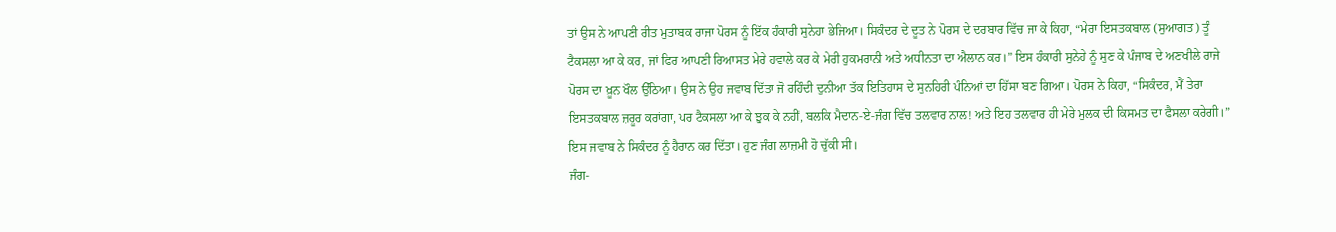ਤਾਂ ਉਸ ਨੇ ਆਪਣੀ ਰੀਤ ਮੁਤਾਬਕ ਰਾਜਾ ਪੋਰਸ ਨੂੰ ਇੱਕ ਹੰਕਾਰੀ ਸੁਨੇਹਾ ਭੇਜਿਆ। ਸਿਕੰਦਰ ਦੇ ਦੂਤ ਨੇ ਪੋਰਸ ਦੇ ਦਰਬਾਰ ਵਿੱਚ ਜਾ ਕੇ ਕਿਹਾ, “ਮੇਰਾ ਇਸਤਕਬਾਲ (ਸੁਆਗਤ) ਤੂੰ ਟੈਕਸਲਾ ਆ ਕੇ ਕਰ, ਜਾਂ ਫਿਰ ਆਪਣੀ ਰਿਆਸਤ ਮੇਰੇ ਹਵਾਲੇ ਕਰ ਕੇ ਮੇਰੀ ਹੁਕਮਰਾਨੀ ਅਤੇ ਅਧੀਨਤਾ ਦਾ ਐਲਾਨ ਕਰ।” ਇਸ ਹੰਕਾਰੀ ਸੁਨੇਹੇ ਨੂੰ ਸੁਣ ਕੇ ਪੰਜਾਬ ਦੇ ਅਣਖੀਲੇ ਰਾਜੇ ਪੋਰਸ ਦਾ ਖ਼ੂਨ ਖੌਲ ਉੱਠਿਆ। ਉਸ ਨੇ ਉਹ ਜਵਾਬ ਦਿੱਤਾ ਜੋ ਰਹਿੰਦੀ ਦੁਨੀਆ ਤੱਕ ਇਤਿਹਾਸ ਦੇ ਸੁਨਹਿਰੀ ਪੰਨਿਆਂ ਦਾ ਹਿੱਸਾ ਬਣ ਗਿਆ। ਪੋਰਸ ਨੇ ਕਿਹਾ, “ਸਿਕੰਦਰ, ਮੈਂ ਤੇਰਾ ਇਸਤਕਬਾਲ ਜ਼ਰੂਰ ਕਰਾਂਗਾ, ਪਰ ਟੈਕਸਲਾ ਆ ਕੇ ਝੁਕ ਕੇ ਨਹੀਂ, ਬਲਕਿ ਮੈਦਾਨ-ਏ-ਜੰਗ ਵਿੱਚ ਤਲਵਾਰ ਨਾਲ! ਅਤੇ ਇਹ ਤਲਵਾਰ ਹੀ ਮੇਰੇ ਮੁਲਕ ਦੀ ਕਿਸਮਤ ਦਾ ਫੈਸਲਾ ਕਰੇਗੀ।” ਇਸ ਜਵਾਬ ਨੇ ਸਿਕੰਦਰ ਨੂੰ ਹੈਰਾਨ ਕਰ ਦਿੱਤਾ। ਹੁਣ ਜੰਗ ਲਾਜ਼ਮੀ ਹੋ ਚੁੱਕੀ ਸੀ।
ਜੰਗ-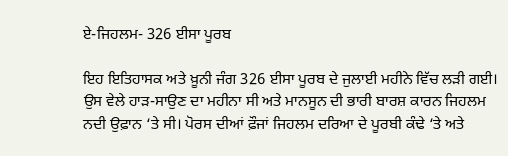ਏ-ਜਿਹਲਮ- 326 ਈਸਾ ਪੂਰਬ

ਇਹ ਇਤਿਹਾਸਕ ਅਤੇ ਖ਼ੂਨੀ ਜੰਗ 326 ਈਸਾ ਪੂਰਬ ਦੇ ਜੁਲਾਈ ਮਹੀਨੇ ਵਿੱਚ ਲੜੀ ਗਈ। ਉਸ ਵੇਲੇ ਹਾੜ-ਸਾਉਣ ਦਾ ਮਹੀਨਾ ਸੀ ਅਤੇ ਮਾਨਸੂਨ ਦੀ ਭਾਰੀ ਬਾਰਸ਼ ਕਾਰਨ ਜਿਹਲਮ ਨਦੀ ਉਫ਼ਾਨ ‘ਤੇ ਸੀ। ਪੋਰਸ ਦੀਆਂ ਫ਼ੌਜਾਂ ਜਿਹਲਮ ਦਰਿਆ ਦੇ ਪੂਰਬੀ ਕੰਢੇ ‘ਤੇ ਅਤੇ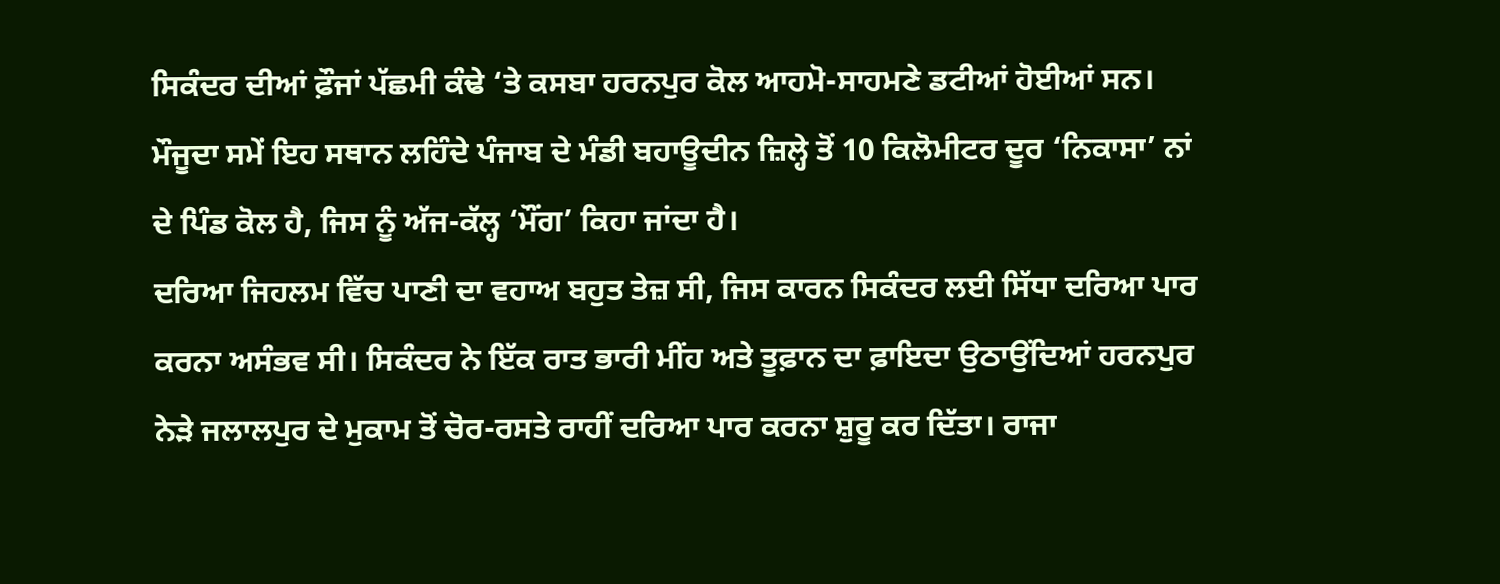ਸਿਕੰਦਰ ਦੀਆਂ ਫ਼ੌਜਾਂ ਪੱਛਮੀ ਕੰਢੇ ‘ਤੇ ਕਸਬਾ ਹਰਨਪੁਰ ਕੋਲ ਆਹਮੋ-ਸਾਹਮਣੇ ਡਟੀਆਂ ਹੋਈਆਂ ਸਨ। ਮੌਜੂਦਾ ਸਮੇਂ ਇਹ ਸਥਾਨ ਲਹਿੰਦੇ ਪੰਜਾਬ ਦੇ ਮੰਡੀ ਬਹਾਊਦੀਨ ਜ਼ਿਲ੍ਹੇ ਤੋਂ 10 ਕਿਲੋਮੀਟਰ ਦੂਰ ‘ਨਿਕਾਸਾ’ ਨਾਂ ਦੇ ਪਿੰਡ ਕੋਲ ਹੈ, ਜਿਸ ਨੂੰ ਅੱਜ-ਕੱਲ੍ਹ ‘ਮੌਂਗ’ ਕਿਹਾ ਜਾਂਦਾ ਹੈ।
ਦਰਿਆ ਜਿਹਲਮ ਵਿੱਚ ਪਾਣੀ ਦਾ ਵਹਾਅ ਬਹੁਤ ਤੇਜ਼ ਸੀ, ਜਿਸ ਕਾਰਨ ਸਿਕੰਦਰ ਲਈ ਸਿੱਧਾ ਦਰਿਆ ਪਾਰ ਕਰਨਾ ਅਸੰਭਵ ਸੀ। ਸਿਕੰਦਰ ਨੇ ਇੱਕ ਰਾਤ ਭਾਰੀ ਮੀਂਹ ਅਤੇ ਤੂਫ਼ਾਨ ਦਾ ਫ਼ਾਇਦਾ ਉਠਾਉਂਦਿਆਂ ਹਰਨਪੁਰ ਨੇੜੇ ਜਲਾਲਪੁਰ ਦੇ ਮੁਕਾਮ ਤੋਂ ਚੋਰ-ਰਸਤੇ ਰਾਹੀਂ ਦਰਿਆ ਪਾਰ ਕਰਨਾ ਸ਼ੁਰੂ ਕਰ ਦਿੱਤਾ। ਰਾਜਾ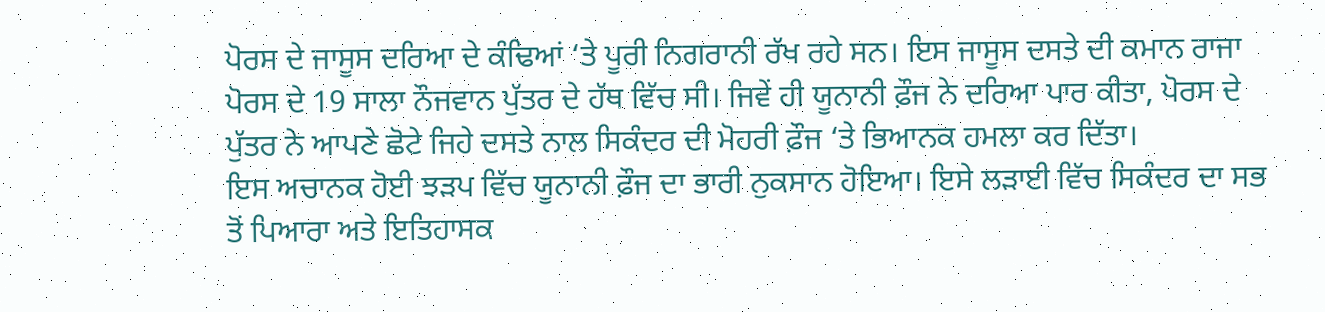ਪੋਰਸ ਦੇ ਜਾਸੂਸ ਦਰਿਆ ਦੇ ਕੰਢਿਆਂ ‘ਤੇ ਪੂਰੀ ਨਿਗਰਾਨੀ ਰੱਖ ਰਹੇ ਸਨ। ਇਸ ਜਾਸੂਸ ਦਸਤੇ ਦੀ ਕਮਾਨ ਰਾਜਾ ਪੋਰਸ ਦੇ 19 ਸਾਲਾ ਨੌਜਵਾਨ ਪੁੱਤਰ ਦੇ ਹੱਥ ਵਿੱਚ ਸੀ। ਜਿਵੇਂ ਹੀ ਯੂਨਾਨੀ ਫ਼ੌਜ ਨੇ ਦਰਿਆ ਪਾਰ ਕੀਤਾ, ਪੋਰਸ ਦੇ ਪੁੱਤਰ ਨੇ ਆਪਣੇ ਛੋਟੇ ਜਿਹੇ ਦਸਤੇ ਨਾਲ ਸਿਕੰਦਰ ਦੀ ਮੋਹਰੀ ਫ਼ੌਜ ‘ਤੇ ਭਿਆਨਕ ਹਮਲਾ ਕਰ ਦਿੱਤਾ।
ਇਸ ਅਚਾਨਕ ਹੋਈ ਝੜਪ ਵਿੱਚ ਯੂਨਾਨੀ ਫ਼ੌਜ ਦਾ ਭਾਰੀ ਨੁਕਸਾਨ ਹੋਇਆ। ਇਸੇ ਲੜਾਈ ਵਿੱਚ ਸਿਕੰਦਰ ਦਾ ਸਭ ਤੋਂ ਪਿਆਰਾ ਅਤੇ ਇਤਿਹਾਸਕ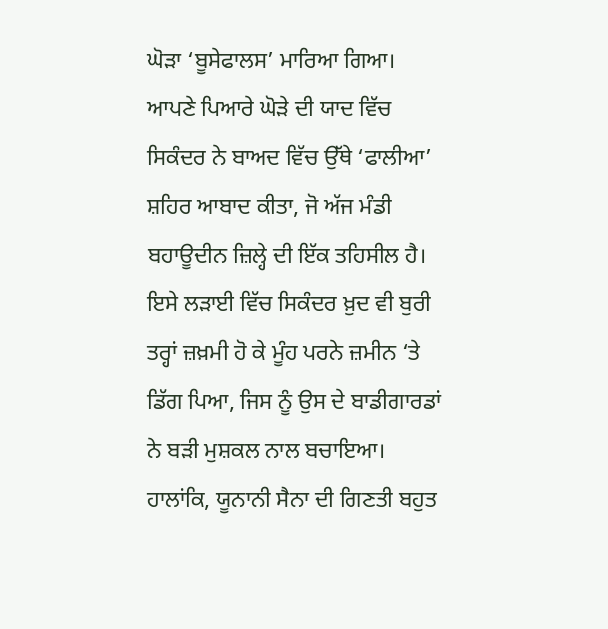ਘੋੜਾ ‘ਬੂਸੇਫਾਲਸ’ ਮਾਰਿਆ ਗਿਆ। ਆਪਣੇ ਪਿਆਰੇ ਘੋੜੇ ਦੀ ਯਾਦ ਵਿੱਚ ਸਿਕੰਦਰ ਨੇ ਬਾਅਦ ਵਿੱਚ ਉੱਥੇ ‘ਫਾਲੀਆ’ ਸ਼ਹਿਰ ਆਬਾਦ ਕੀਤਾ, ਜੋ ਅੱਜ ਮੰਡੀ ਬਹਾਊਦੀਨ ਜ਼ਿਲ੍ਹੇ ਦੀ ਇੱਕ ਤਹਿਸੀਲ ਹੈ। ਇਸੇ ਲੜਾਈ ਵਿੱਚ ਸਿਕੰਦਰ ਖ਼ੁਦ ਵੀ ਬੁਰੀ ਤਰ੍ਹਾਂ ਜ਼ਖ਼ਮੀ ਹੋ ਕੇ ਮੂੰਹ ਪਰਨੇ ਜ਼ਮੀਨ ‘ਤੇ ਡਿੱਗ ਪਿਆ, ਜਿਸ ਨੂੰ ਉਸ ਦੇ ਬਾਡੀਗਾਰਡਾਂ ਨੇ ਬੜੀ ਮੁਸ਼ਕਲ ਨਾਲ ਬਚਾਇਆ। ਹਾਲਾਂਕਿ, ਯੂਨਾਨੀ ਸੈਨਾ ਦੀ ਗਿਣਤੀ ਬਹੁਤ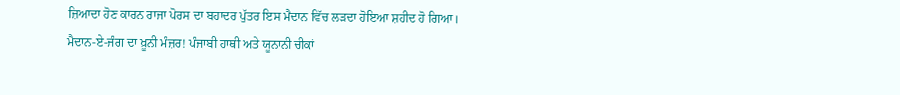ਜ਼ਿਆਦਾ ਹੋਣ ਕਾਰਨ ਰਾਜਾ ਪੋਰਸ ਦਾ ਬਹਾਦਰ ਪੁੱਤਰ ਇਸ ਮੈਦਾਨ ਵਿੱਚ ਲੜਦਾ ਹੋਇਆ ਸ਼ਹੀਦ ਹੋ ਗਿਆ।
ਮੈਦਾਨ-ਏ-ਜੰਗ ਦਾ ਖ਼ੂਨੀ ਮੰਜ਼ਰ! ਪੰਜਾਬੀ ਹਾਥੀ ਅਤੇ ਯੂਨਾਨੀ ਚੀਕਾਂ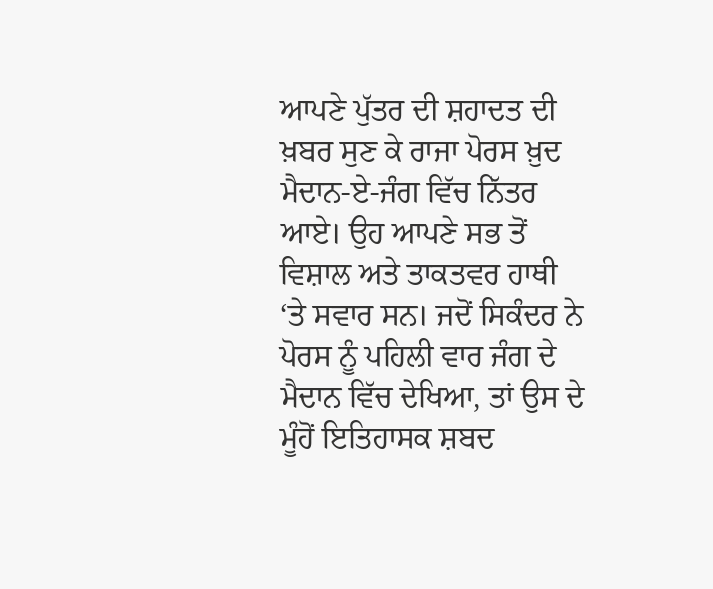ਆਪਣੇ ਪੁੱਤਰ ਦੀ ਸ਼ਹਾਦਤ ਦੀ ਖ਼ਬਰ ਸੁਣ ਕੇ ਰਾਜਾ ਪੋਰਸ ਖ਼ੁਦ ਮੈਦਾਨ-ਏ-ਜੰਗ ਵਿੱਚ ਨਿੱਤਰ ਆਏ। ਉਹ ਆਪਣੇ ਸਭ ਤੋਂ ਵਿਸ਼ਾਲ ਅਤੇ ਤਾਕਤਵਰ ਹਾਥੀ ‘ਤੇ ਸਵਾਰ ਸਨ। ਜਦੋਂ ਸਿਕੰਦਰ ਨੇ ਪੋਰਸ ਨੂੰ ਪਹਿਲੀ ਵਾਰ ਜੰਗ ਦੇ ਮੈਦਾਨ ਵਿੱਚ ਦੇਖਿਆ, ਤਾਂ ਉਸ ਦੇ ਮੂੰਹੋਂ ਇਤਿਹਾਸਕ ਸ਼ਬਦ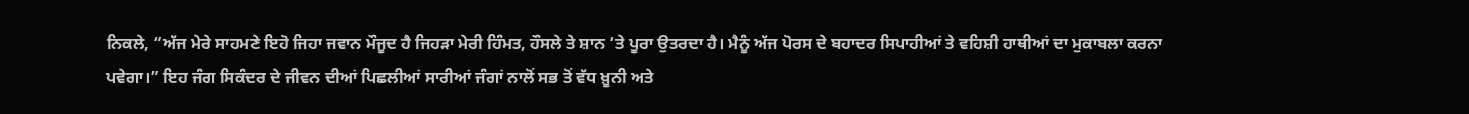ਨਿਕਲੇ, “ਅੱਜ ਮੇਰੇ ਸਾਹਮਣੇ ਇਹੋ ਜਿਹਾ ਜਵਾਨ ਮੌਜੂਦ ਹੈ ਜਿਹੜਾ ਮੇਰੀ ਹਿੰਮਤ, ਹੌਸਲੇ ਤੇ ਸ਼ਾਨ ‘ਤੇ ਪੂਰਾ ਉਤਰਦਾ ਹੈ। ਮੈਨੂੰ ਅੱਜ ਪੋਰਸ ਦੇ ਬਹਾਦਰ ਸਿਪਾਹੀਆਂ ਤੇ ਵਹਿਸ਼ੀ ਹਾਥੀਆਂ ਦਾ ਮੁਕਾਬਲਾ ਕਰਨਾ ਪਵੇਗਾ।” ਇਹ ਜੰਗ ਸਿਕੰਦਰ ਦੇ ਜੀਵਨ ਦੀਆਂ ਪਿਛਲੀਆਂ ਸਾਰੀਆਂ ਜੰਗਾਂ ਨਾਲੋਂ ਸਭ ਤੋਂ ਵੱਧ ਖ਼ੂਨੀ ਅਤੇ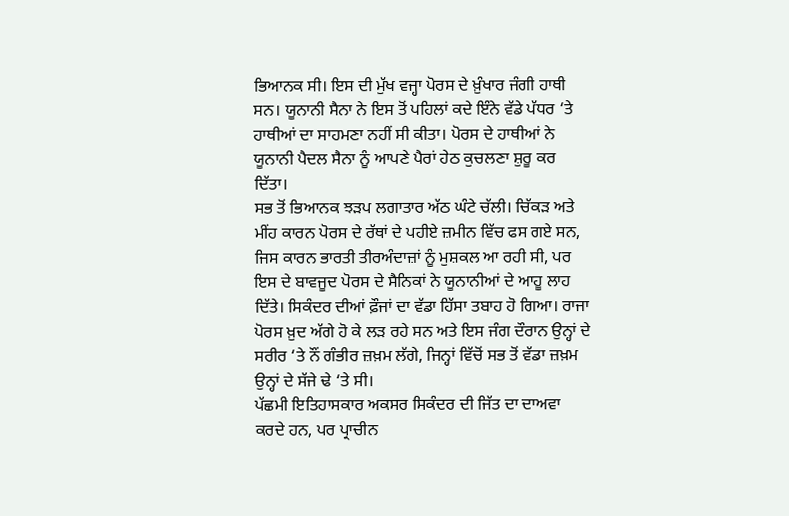ਭਿਆਨਕ ਸੀ। ਇਸ ਦੀ ਮੁੱਖ ਵਜ੍ਹਾ ਪੋਰਸ ਦੇ ਖ਼ੁੰਖਾਰ ਜੰਗੀ ਹਾਥੀ ਸਨ। ਯੂਨਾਨੀ ਸੈਨਾ ਨੇ ਇਸ ਤੋਂ ਪਹਿਲਾਂ ਕਦੇ ਇੰਨੇ ਵੱਡੇ ਪੱਧਰ ‘ਤੇ ਹਾਥੀਆਂ ਦਾ ਸਾਹਮਣਾ ਨਹੀਂ ਸੀ ਕੀਤਾ। ਪੋਰਸ ਦੇ ਹਾਥੀਆਂ ਨੇ ਯੂਨਾਨੀ ਪੈਦਲ ਸੈਨਾ ਨੂੰ ਆਪਣੇ ਪੈਰਾਂ ਹੇਠ ਕੁਚਲਣਾ ਸ਼ੁਰੂ ਕਰ ਦਿੱਤਾ।
ਸਭ ਤੋਂ ਭਿਆਨਕ ਝੜਪ ਲਗਾਤਾਰ ਅੱਠ ਘੰਟੇ ਚੱਲੀ। ਚਿੱਕੜ ਅਤੇ ਮੀਂਹ ਕਾਰਨ ਪੋਰਸ ਦੇ ਰੱਥਾਂ ਦੇ ਪਹੀਏ ਜ਼ਮੀਨ ਵਿੱਚ ਫਸ ਗਏ ਸਨ, ਜਿਸ ਕਾਰਨ ਭਾਰਤੀ ਤੀਰਅੰਦਾਜ਼ਾਂ ਨੂੰ ਮੁਸ਼ਕਲ ਆ ਰਹੀ ਸੀ, ਪਰ ਇਸ ਦੇ ਬਾਵਜੂਦ ਪੋਰਸ ਦੇ ਸੈਨਿਕਾਂ ਨੇ ਯੂਨਾਨੀਆਂ ਦੇ ਆਹੂ ਲਾਹ ਦਿੱਤੇ। ਸਿਕੰਦਰ ਦੀਆਂ ਫ਼ੌਜਾਂ ਦਾ ਵੱਡਾ ਹਿੱਸਾ ਤਬਾਹ ਹੋ ਗਿਆ। ਰਾਜਾ ਪੋਰਸ ਖ਼ੁਦ ਅੱਗੇ ਹੋ ਕੇ ਲੜ ਰਹੇ ਸਨ ਅਤੇ ਇਸ ਜੰਗ ਦੌਰਾਨ ਉਨ੍ਹਾਂ ਦੇ ਸਰੀਰ ‘ਤੇ ਨੌਂ ਗੰਭੀਰ ਜ਼ਖ਼ਮ ਲੱਗੇ, ਜਿਨ੍ਹਾਂ ਵਿੱਚੋਂ ਸਭ ਤੋਂ ਵੱਡਾ ਜ਼ਖ਼ਮ ਉਨ੍ਹਾਂ ਦੇ ਸੱਜੇ ਢੇ ‘ਤੇ ਸੀ।
ਪੱਛਮੀ ਇਤਿਹਾਸਕਾਰ ਅਕਸਰ ਸਿਕੰਦਰ ਦੀ ਜਿੱਤ ਦਾ ਦਾਅਵਾ ਕਰਦੇ ਹਨ, ਪਰ ਪ੍ਰਾਚੀਨ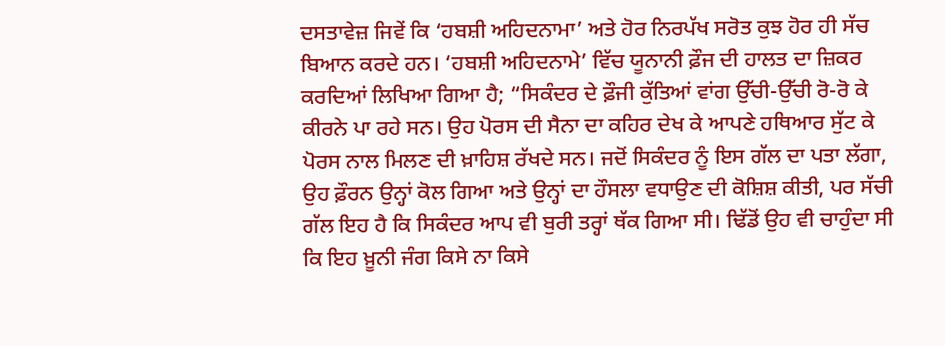ਦਸਤਾਵੇਜ਼ ਜਿਵੇਂ ਕਿ ‘ਹਬਸ਼ੀ ਅਹਿਦਨਾਮਾ’ ਅਤੇ ਹੋਰ ਨਿਰਪੱਖ ਸਰੋਤ ਕੁਝ ਹੋਰ ਹੀ ਸੱਚ ਬਿਆਨ ਕਰਦੇ ਹਨ। ‘ਹਬਸ਼ੀ ਅਹਿਦਨਾਮੇ’ ਵਿੱਚ ਯੂਨਾਨੀ ਫ਼ੌਜ ਦੀ ਹਾਲਤ ਦਾ ਜ਼ਿਕਰ ਕਰਦਿਆਂ ਲਿਖਿਆ ਗਿਆ ਹੈ; “ਸਿਕੰਦਰ ਦੇ ਫ਼ੌਜੀ ਕੁੱਤਿਆਂ ਵਾਂਗ ਉੱਚੀ-ਉੱਚੀ ਰੋ-ਰੋ ਕੇ ਕੀਰਨੇ ਪਾ ਰਹੇ ਸਨ। ਉਹ ਪੋਰਸ ਦੀ ਸੈਨਾ ਦਾ ਕਹਿਰ ਦੇਖ ਕੇ ਆਪਣੇ ਹਥਿਆਰ ਸੁੱਟ ਕੇ ਪੋਰਸ ਨਾਲ ਮਿਲਣ ਦੀ ਖ਼ਾਹਿਸ਼ ਰੱਖਦੇ ਸਨ। ਜਦੋਂ ਸਿਕੰਦਰ ਨੂੰ ਇਸ ਗੱਲ ਦਾ ਪਤਾ ਲੱਗਾ, ਉਹ ਫ਼ੌਰਨ ਉਨ੍ਹਾਂ ਕੋਲ ਗਿਆ ਅਤੇ ਉਨ੍ਹਾਂ ਦਾ ਹੌਸਲਾ ਵਧਾਉਣ ਦੀ ਕੋਸ਼ਿਸ਼ ਕੀਤੀ, ਪਰ ਸੱਚੀ ਗੱਲ ਇਹ ਹੈ ਕਿ ਸਿਕੰਦਰ ਆਪ ਵੀ ਬੁਰੀ ਤਰ੍ਹਾਂ ਥੱਕ ਗਿਆ ਸੀ। ਢਿੱਡੋਂ ਉਹ ਵੀ ਚਾਹੁੰਦਾ ਸੀ ਕਿ ਇਹ ਖ਼ੂਨੀ ਜੰਗ ਕਿਸੇ ਨਾ ਕਿਸੇ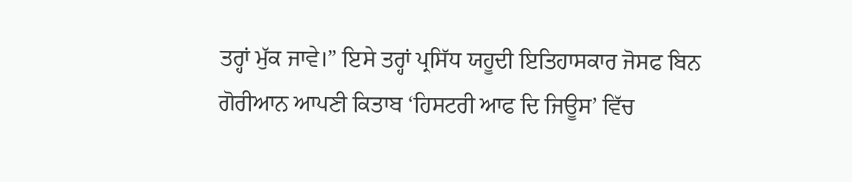ਤਰ੍ਹਾਂ ਮੁੱਕ ਜਾਵੇ।” ਇਸੇ ਤਰ੍ਹਾਂ ਪ੍ਰਸਿੱਧ ਯਹੂਦੀ ਇਤਿਹਾਸਕਾਰ ਜੋਸਫ ਬਿਨ ਗੋਰੀਆਨ ਆਪਣੀ ਕਿਤਾਬ ‘ਹਿਸਟਰੀ ਆਫ ਦਿ ਜਿਊਸ’ ਵਿੱਚ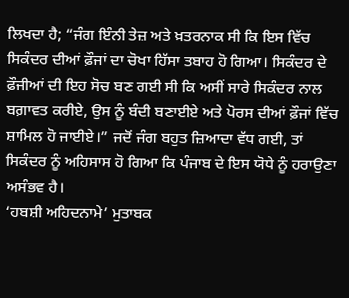ਲਿਖਦਾ ਹੈ; “ਜੰਗ ਇੰਨੀ ਤੇਜ਼ ਅਤੇ ਖ਼ਤਰਨਾਕ ਸੀ ਕਿ ਇਸ ਵਿੱਚ ਸਿਕੰਦਰ ਦੀਆਂ ਫ਼ੌਜਾਂ ਦਾ ਚੋਖਾ ਹਿੱਸਾ ਤਬਾਹ ਹੋ ਗਿਆ। ਸਿਕੰਦਰ ਦੇ ਫ਼ੌਜੀਆਂ ਦੀ ਇਹ ਸੋਚ ਬਣ ਗਈ ਸੀ ਕਿ ਅਸੀਂ ਸਾਰੇ ਸਿਕੰਦਰ ਨਾਲ ਬਗ਼ਾਵਤ ਕਰੀਏ, ਉਸ ਨੂੰ ਬੰਦੀ ਬਣਾਈਏ ਅਤੇ ਪੋਰਸ ਦੀਆਂ ਫ਼ੌਜਾਂ ਵਿੱਚ ਸ਼ਾਮਿਲ ਹੋ ਜਾਈਏ।” ਜਦੋਂ ਜੰਗ ਬਹੁਤ ਜ਼ਿਆਦਾ ਵੱਧ ਗਈ, ਤਾਂ ਸਿਕੰਦਰ ਨੂੰ ਅਹਿਸਾਸ ਹੋ ਗਿਆ ਕਿ ਪੰਜਾਬ ਦੇ ਇਸ ਯੋਧੇ ਨੂੰ ਹਰਾਉਣਾ ਅਸੰਭਵ ਹੈ।
‘ਹਬਸ਼ੀ ਅਹਿਦਨਾਮੇ’ ਮੁਤਾਬਕ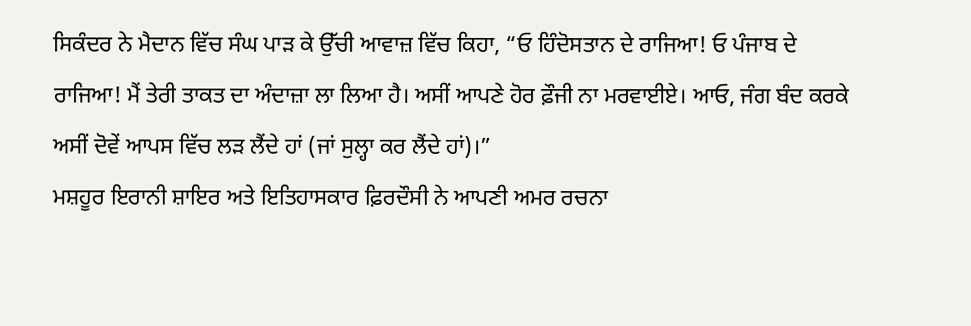ਸਿਕੰਦਰ ਨੇ ਮੈਦਾਨ ਵਿੱਚ ਸੰਘ ਪਾੜ ਕੇ ਉੱਚੀ ਆਵਾਜ਼ ਵਿੱਚ ਕਿਹਾ, “ਓ ਹਿੰਦੋਸਤਾਨ ਦੇ ਰਾਜਿਆ! ਓ ਪੰਜਾਬ ਦੇ ਰਾਜਿਆ! ਮੈਂ ਤੇਰੀ ਤਾਕਤ ਦਾ ਅੰਦਾਜ਼ਾ ਲਾ ਲਿਆ ਹੈ। ਅਸੀਂ ਆਪਣੇ ਹੋਰ ਫ਼ੌਜੀ ਨਾ ਮਰਵਾਈਏ। ਆਓ, ਜੰਗ ਬੰਦ ਕਰਕੇ ਅਸੀਂ ਦੋਵੇਂ ਆਪਸ ਵਿੱਚ ਲੜ ਲੈਂਦੇ ਹਾਂ (ਜਾਂ ਸੁਲ੍ਹਾ ਕਰ ਲੈਂਦੇ ਹਾਂ)।”
ਮਸ਼ਹੂਰ ਇਰਾਨੀ ਸ਼ਾਇਰ ਅਤੇ ਇਤਿਹਾਸਕਾਰ ਫ਼ਿਰਦੌਸੀ ਨੇ ਆਪਣੀ ਅਮਰ ਰਚਨਾ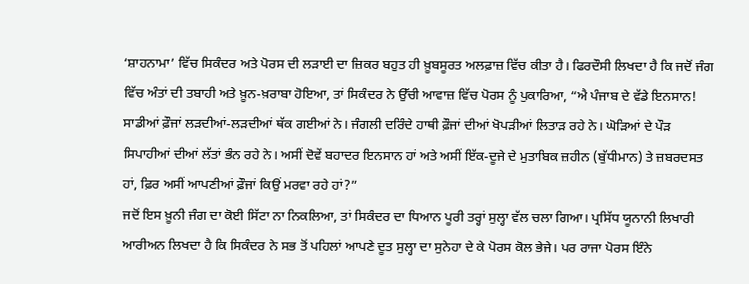‘ਸ਼ਾਹਨਾਮਾ’ ਵਿੱਚ ਸਿਕੰਦਰ ਅਤੇ ਪੋਰਸ ਦੀ ਲੜਾਈ ਦਾ ਜ਼ਿਕਰ ਬਹੁਤ ਹੀ ਖ਼ੂਬਸੂਰਤ ਅਲਫ਼ਾਜ਼ ਵਿੱਚ ਕੀਤਾ ਹੈ। ਫਿਰਦੌਸੀ ਲਿਖਦਾ ਹੈ ਕਿ ਜਦੋਂ ਜੰਗ ਵਿੱਚ ਅੰਤਾਂ ਦੀ ਤਬਾਹੀ ਅਤੇ ਖ਼ੂਨ-ਖ਼ਰਾਬਾ ਹੋਇਆ, ਤਾਂ ਸਿਕੰਦਰ ਨੇ ਉੱਚੀ ਆਵਾਜ਼ ਵਿੱਚ ਪੋਰਸ ਨੂੰ ਪੁਕਾਰਿਆ, “ਐ ਪੰਜਾਬ ਦੇ ਵੱਡੇ ਇਨਸਾਨ! ਸਾਡੀਆਂ ਫ਼ੌਜਾਂ ਲੜਦੀਆਂ-ਲੜਦੀਆਂ ਥੱਕ ਗਈਆਂ ਨੇ। ਜੰਗਲੀ ਦਰਿੰਦੇ ਹਾਥੀ ਫ਼ੌਜਾਂ ਦੀਆਂ ਖੋਪੜੀਆਂ ਲਿਤਾੜ ਰਹੇ ਨੇ। ਘੋੜਿਆਂ ਦੇ ਪੌੜ ਸਿਪਾਹੀਆਂ ਦੀਆਂ ਲੱਤਾਂ ਭੰਨ ਰਹੇ ਨੇ। ਅਸੀਂ ਦੋਵੇਂ ਬਹਾਦਰ ਇਨਸਾਨ ਹਾਂ ਅਤੇ ਅਸੀਂ ਇੱਕ-ਦੂਜੇ ਦੇ ਮੁਤਾਬਿਕ ਜ਼ਹੀਨ (ਬੁੱਧੀਮਾਨ) ਤੇ ਜ਼ਬਰਦਸਤ ਹਾਂ, ਫ਼ਿਰ ਅਸੀਂ ਆਪਣੀਆਂ ਫ਼ੌਜਾਂ ਕਿਉਂ ਮਰਵਾ ਰਹੇ ਹਾਂ?”
ਜਦੋਂ ਇਸ ਖ਼ੂਨੀ ਜੰਗ ਦਾ ਕੋਈ ਸਿੱਟਾ ਨਾ ਨਿਕਲਿਆ, ਤਾਂ ਸਿਕੰਦਰ ਦਾ ਧਿਆਨ ਪੂਰੀ ਤਰ੍ਹਾਂ ਸੁਲ੍ਹਾ ਵੱਲ ਚਲਾ ਗਿਆ। ਪ੍ਰਸਿੱਧ ਯੂਨਾਨੀ ਲਿਖਾਰੀ ਆਰੀਅਨ ਲਿਖਦਾ ਹੈ ਕਿ ਸਿਕੰਦਰ ਨੇ ਸਭ ਤੋਂ ਪਹਿਲਾਂ ਆਪਣੇ ਦੂਤ ਸੁਲ੍ਹਾ ਦਾ ਸੁਨੇਹਾ ਦੇ ਕੇ ਪੋਰਸ ਕੋਲ ਭੇਜੇ। ਪਰ ਰਾਜਾ ਪੋਰਸ ਇੰਨੇ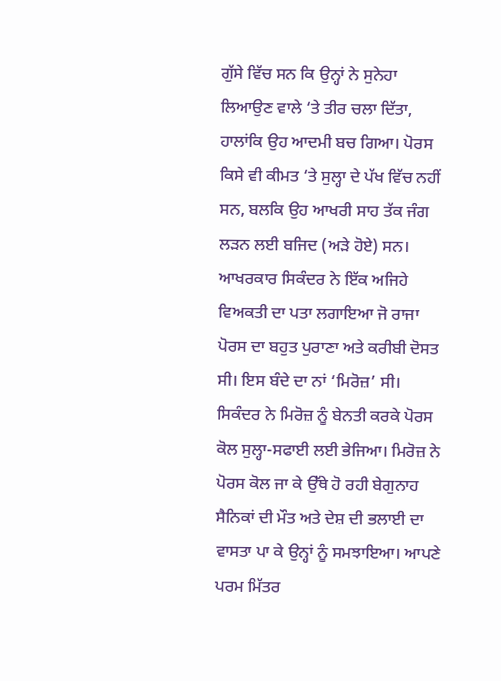ਗੁੱਸੇ ਵਿੱਚ ਸਨ ਕਿ ਉਨ੍ਹਾਂ ਨੇ ਸੁਨੇਹਾ ਲਿਆਉਣ ਵਾਲੇ ‘ਤੇ ਤੀਰ ਚਲਾ ਦਿੱਤਾ, ਹਾਲਾਂਕਿ ਉਹ ਆਦਮੀ ਬਚ ਗਿਆ। ਪੋਰਸ ਕਿਸੇ ਵੀ ਕੀਮਤ ‘ਤੇ ਸੁਲ੍ਹਾ ਦੇ ਪੱਖ ਵਿੱਚ ਨਹੀਂ ਸਨ, ਬਲਕਿ ਉਹ ਆਖਰੀ ਸਾਹ ਤੱਕ ਜੰਗ ਲੜਨ ਲਈ ਬਜਿਦ (ਅੜੇ ਹੋਏ) ਸਨ।
ਆਖਰਕਾਰ ਸਿਕੰਦਰ ਨੇ ਇੱਕ ਅਜਿਹੇ ਵਿਅਕਤੀ ਦਾ ਪਤਾ ਲਗਾਇਆ ਜੋ ਰਾਜਾ ਪੋਰਸ ਦਾ ਬਹੁਤ ਪੁਰਾਣਾ ਅਤੇ ਕਰੀਬੀ ਦੋਸਤ ਸੀ। ਇਸ ਬੰਦੇ ਦਾ ਨਾਂ ‘ਮਿਰੋਜ਼’ ਸੀ। ਸਿਕੰਦਰ ਨੇ ਮਿਰੋਜ਼ ਨੂੰ ਬੇਨਤੀ ਕਰਕੇ ਪੋਰਸ ਕੋਲ ਸੁਲ੍ਹਾ-ਸਫਾਈ ਲਈ ਭੇਜਿਆ। ਮਿਰੋਜ਼ ਨੇ ਪੋਰਸ ਕੋਲ ਜਾ ਕੇ ਉੱਥੇ ਹੋ ਰਹੀ ਬੇਗੁਨਾਹ ਸੈਨਿਕਾਂ ਦੀ ਮੌਤ ਅਤੇ ਦੇਸ਼ ਦੀ ਭਲਾਈ ਦਾ ਵਾਸਤਾ ਪਾ ਕੇ ਉਨ੍ਹਾਂ ਨੂੰ ਸਮਝਾਇਆ। ਆਪਣੇ ਪਰਮ ਮਿੱਤਰ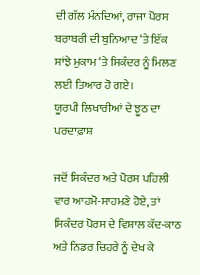ਦੀ ਗੱਲ ਮੰਨਦਿਆਂ, ਰਾਜਾ ਪੋਰਸ ਬਰਾਬਰੀ ਦੀ ਬੁਨਿਆਦ ‘ਤੇ ਇੱਕ ਸਾਂਝੇ ਮੁਕਾਮ ‘ਤੇ ਸਿਕੰਦਰ ਨੂੰ ਮਿਲਣ ਲਈ ਤਿਆਰ ਹੋ ਗਏ।
ਯੂਰਪੀ ਲਿਖਾਰੀਆਂ ਦੇ ਝੂਠ ਦਾ ਪਰਦਾਫ਼ਾਸ਼

ਜਦੋਂ ਸਿਕੰਦਰ ਅਤੇ ਪੋਰਸ ਪਹਿਲੀ ਵਾਰ ਆਹਮੋ-ਸਾਹਮਣੇ ਹੋਏ, ਤਾਂ ਸਿਕੰਦਰ ਪੋਰਸ ਦੇ ਵਿਸ਼ਾਲ ਕੱਦ-ਕਾਠ ਅਤੇ ਨਿਡਰ ਚਿਹਰੇ ਨੂੰ ਦੇਖ ਕੇ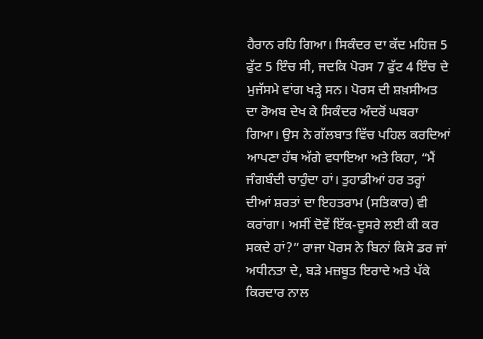ਹੈਰਾਨ ਰਹਿ ਗਿਆ। ਸਿਕੰਦਰ ਦਾ ਕੱਦ ਮਹਿਜ਼ 5 ਫੁੱਟ 5 ਇੰਚ ਸੀ, ਜਦਕਿ ਪੋਰਸ 7 ਫੁੱਟ 4 ਇੰਚ ਦੇ ਮੁਜੱਸਮੇ ਵਾਂਗ ਖੜ੍ਹੇ ਸਨ। ਪੋਰਸ ਦੀ ਸ਼ਖ਼ਸੀਅਤ ਦਾ ਰੋਅਬ ਦੇਖ ਕੇ ਸਿਕੰਦਰ ਅੰਦਰੋਂ ਘਬਰਾ ਗਿਆ। ਉਸ ਨੇ ਗੱਲਬਾਤ ਵਿੱਚ ਪਹਿਲ ਕਰਦਿਆਂ ਆਪਣਾ ਹੱਥ ਅੱਗੇ ਵਧਾਇਆ ਅਤੇ ਕਿਹਾ, “ਮੈਂ ਜੰਗਬੰਦੀ ਚਾਹੁੰਦਾ ਹਾਂ। ਤੁਹਾਡੀਆਂ ਹਰ ਤਰ੍ਹਾਂ ਦੀਆਂ ਸ਼ਰਤਾਂ ਦਾ ਇਹਤਰਾਮ (ਸਤਿਕਾਰ) ਵੀ ਕਰਾਂਗਾ। ਅਸੀਂ ਦੋਵੇਂ ਇੱਕ-ਦੂਸਰੇ ਲਈ ਕੀ ਕਰ ਸਕਦੇ ਹਾਂ?” ਰਾਜਾ ਪੋਰਸ ਨੇ ਬਿਨਾਂ ਕਿਸੇ ਡਰ ਜਾਂ ਅਧੀਨਤਾ ਦੇ, ਬੜੇ ਮਜ਼ਬੂਤ ਇਰਾਦੇ ਅਤੇ ਪੱਕੇ ਕਿਰਦਾਰ ਨਾਲ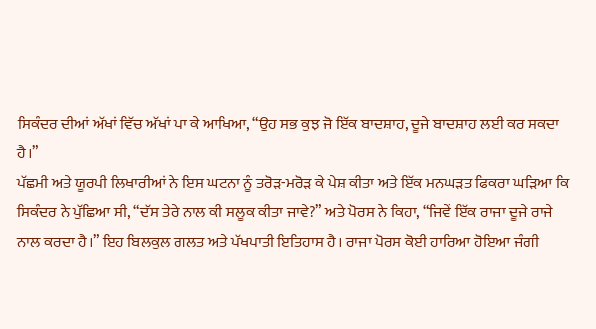ਸਿਕੰਦਰ ਦੀਆਂ ਅੱਖਾਂ ਵਿੱਚ ਅੱਖਾਂ ਪਾ ਕੇ ਆਖਿਆ, “ਉਹ ਸਭ ਕੁਝ ਜੋ ਇੱਕ ਬਾਦਸ਼ਾਹ, ਦੂਜੇ ਬਾਦਸ਼ਾਹ ਲਈ ਕਰ ਸਕਦਾ ਹੈ।”
ਪੱਛਮੀ ਅਤੇ ਯੂਰਪੀ ਲਿਖਾਰੀਆਂ ਨੇ ਇਸ ਘਟਨਾ ਨੂੰ ਤਰੋੜ-ਮਰੋੜ ਕੇ ਪੇਸ਼ ਕੀਤਾ ਅਤੇ ਇੱਕ ਮਨਘੜਤ ਫਿਕਰਾ ਘੜਿਆ ਕਿ ਸਿਕੰਦਰ ਨੇ ਪੁੱਛਿਆ ਸੀ, “ਦੱਸ ਤੇਰੇ ਨਾਲ ਕੀ ਸਲੂਕ ਕੀਤਾ ਜਾਵੇ?” ਅਤੇ ਪੋਰਸ ਨੇ ਕਿਹਾ, “ਜਿਵੇਂ ਇੱਕ ਰਾਜਾ ਦੂਜੇ ਰਾਜੇ ਨਾਲ ਕਰਦਾ ਹੈ।” ਇਹ ਬਿਲਕੁਲ ਗਲਤ ਅਤੇ ਪੱਖਪਾਤੀ ਇਤਿਹਾਸ ਹੈ। ਰਾਜਾ ਪੋਰਸ ਕੋਈ ਹਾਰਿਆ ਹੋਇਆ ਜੰਗੀ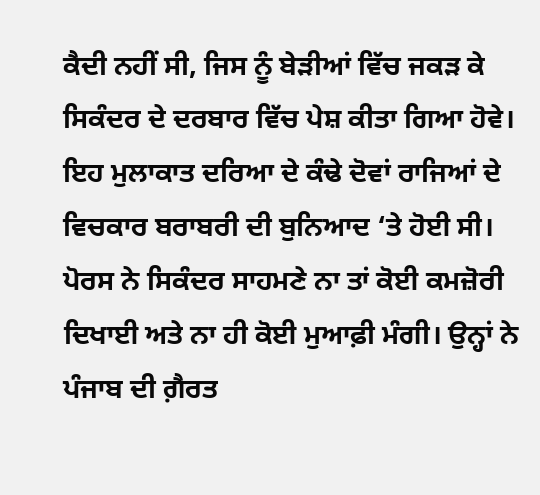ਕੈਦੀ ਨਹੀਂ ਸੀ, ਜਿਸ ਨੂੰ ਬੇੜੀਆਂ ਵਿੱਚ ਜਕੜ ਕੇ ਸਿਕੰਦਰ ਦੇ ਦਰਬਾਰ ਵਿੱਚ ਪੇਸ਼ ਕੀਤਾ ਗਿਆ ਹੋਵੇ। ਇਹ ਮੁਲਾਕਾਤ ਦਰਿਆ ਦੇ ਕੰਢੇ ਦੋਵਾਂ ਰਾਜਿਆਂ ਦੇ ਵਿਚਕਾਰ ਬਰਾਬਰੀ ਦੀ ਬੁਨਿਆਦ ‘ਤੇ ਹੋਈ ਸੀ। ਪੋਰਸ ਨੇ ਸਿਕੰਦਰ ਸਾਹਮਣੇ ਨਾ ਤਾਂ ਕੋਈ ਕਮਜ਼ੋਰੀ ਦਿਖਾਈ ਅਤੇ ਨਾ ਹੀ ਕੋਈ ਮੁਆਫ਼ੀ ਮੰਗੀ। ਉਨ੍ਹਾਂ ਨੇ ਪੰਜਾਬ ਦੀ ਗ਼ੈਰਤ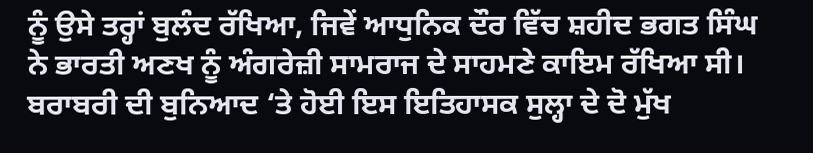ਨੂੰ ਉਸੇ ਤਰ੍ਹਾਂ ਬੁਲੰਦ ਰੱਖਿਆ, ਜਿਵੇਂ ਆਧੁਨਿਕ ਦੌਰ ਵਿੱਚ ਸ਼ਹੀਦ ਭਗਤ ਸਿੰਘ ਨੇ ਭਾਰਤੀ ਅਣਖ ਨੂੰ ਅੰਗਰੇਜ਼ੀ ਸਾਮਰਾਜ ਦੇ ਸਾਹਮਣੇ ਕਾਇਮ ਰੱਖਿਆ ਸੀ।
ਬਰਾਬਰੀ ਦੀ ਬੁਨਿਆਦ ‘ਤੇ ਹੋਈ ਇਸ ਇਤਿਹਾਸਕ ਸੁਲ੍ਹਾ ਦੇ ਦੋ ਮੁੱਖ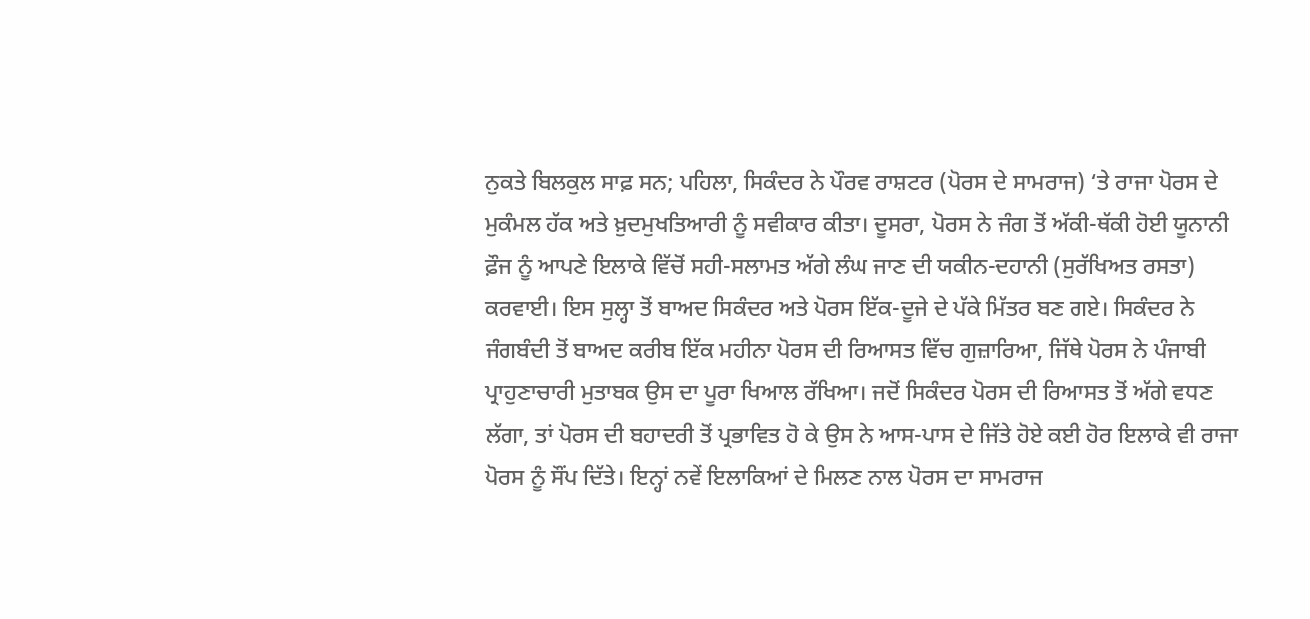ਨੁਕਤੇ ਬਿਲਕੁਲ ਸਾਫ਼ ਸਨ; ਪਹਿਲਾ, ਸਿਕੰਦਰ ਨੇ ਪੌਰਵ ਰਾਸ਼ਟਰ (ਪੋਰਸ ਦੇ ਸਾਮਰਾਜ) ‘ਤੇ ਰਾਜਾ ਪੋਰਸ ਦੇ ਮੁਕੰਮਲ ਹੱਕ ਅਤੇ ਖ਼ੁਦਮੁਖਤਿਆਰੀ ਨੂੰ ਸਵੀਕਾਰ ਕੀਤਾ। ਦੂਸਰਾ, ਪੋਰਸ ਨੇ ਜੰਗ ਤੋਂ ਅੱਕੀ-ਥੱਕੀ ਹੋਈ ਯੂਨਾਨੀ ਫ਼ੌਜ ਨੂੰ ਆਪਣੇ ਇਲਾਕੇ ਵਿੱਚੋਂ ਸਹੀ-ਸਲਾਮਤ ਅੱਗੇ ਲੰਘ ਜਾਣ ਦੀ ਯਕੀਨ-ਦਹਾਨੀ (ਸੁਰੱਖਿਅਤ ਰਸਤਾ) ਕਰਵਾਈ। ਇਸ ਸੁਲ੍ਹਾ ਤੋਂ ਬਾਅਦ ਸਿਕੰਦਰ ਅਤੇ ਪੋਰਸ ਇੱਕ-ਦੂਜੇ ਦੇ ਪੱਕੇ ਮਿੱਤਰ ਬਣ ਗਏ। ਸਿਕੰਦਰ ਨੇ ਜੰਗਬੰਦੀ ਤੋਂ ਬਾਅਦ ਕਰੀਬ ਇੱਕ ਮਹੀਨਾ ਪੋਰਸ ਦੀ ਰਿਆਸਤ ਵਿੱਚ ਗੁਜ਼ਾਰਿਆ, ਜਿੱਥੇ ਪੋਰਸ ਨੇ ਪੰਜਾਬੀ ਪ੍ਰਾਹੁਣਾਚਾਰੀ ਮੁਤਾਬਕ ਉਸ ਦਾ ਪੂਰਾ ਖਿਆਲ ਰੱਖਿਆ। ਜਦੋਂ ਸਿਕੰਦਰ ਪੋਰਸ ਦੀ ਰਿਆਸਤ ਤੋਂ ਅੱਗੇ ਵਧਣ ਲੱਗਾ, ਤਾਂ ਪੋਰਸ ਦੀ ਬਹਾਦਰੀ ਤੋਂ ਪ੍ਰਭਾਵਿਤ ਹੋ ਕੇ ਉਸ ਨੇ ਆਸ-ਪਾਸ ਦੇ ਜਿੱਤੇ ਹੋਏ ਕਈ ਹੋਰ ਇਲਾਕੇ ਵੀ ਰਾਜਾ ਪੋਰਸ ਨੂੰ ਸੌਂਪ ਦਿੱਤੇ। ਇਨ੍ਹਾਂ ਨਵੇਂ ਇਲਾਕਿਆਂ ਦੇ ਮਿਲਣ ਨਾਲ ਪੋਰਸ ਦਾ ਸਾਮਰਾਜ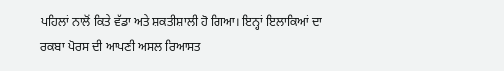ਪਹਿਲਾਂ ਨਾਲੋਂ ਕਿਤੇ ਵੱਡਾ ਅਤੇ ਸ਼ਕਤੀਸ਼ਾਲੀ ਹੋ ਗਿਆ। ਇਨ੍ਹਾਂ ਇਲਾਕਿਆਂ ਦਾ ਰਕਬਾ ਪੋਰਸ ਦੀ ਆਪਣੀ ਅਸਲ ਰਿਆਸਤ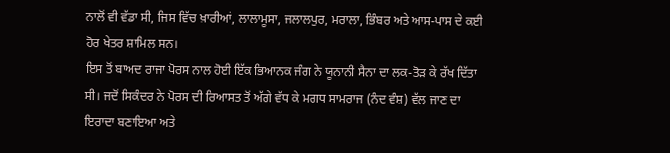ਨਾਲੋਂ ਵੀ ਵੱਡਾ ਸੀ, ਜਿਸ ਵਿੱਚ ਖ਼ਾਰੀਆਂ, ਲਾਲਾਮੂਸਾ, ਜਲਾਲਪੁਰ, ਮਰਾਲਾ, ਭਿੰਬਰ ਅਤੇ ਆਸ-ਪਾਸ ਦੇ ਕਈ ਹੋਰ ਖੇਤਰ ਸ਼ਾਮਿਲ ਸਨ।
ਇਸ ਤੋਂ ਬਾਅਦ ਰਾਜਾ ਪੋਰਸ ਨਾਲ ਹੋਈ ਇੱਕ ਭਿਆਨਕ ਜੰਗ ਨੇ ਯੂਨਾਨੀ ਸੈਨਾ ਦਾ ਲਕ-ਤੋੜ ਕੇ ਰੱਖ ਦਿੱਤਾ ਸੀ। ਜਦੋਂ ਸਿਕੰਦਰ ਨੇ ਪੋਰਸ ਦੀ ਰਿਆਸਤ ਤੋਂ ਅੱਗੇ ਵੱਧ ਕੇ ਮਗਧ ਸਾਮਰਾਜ (ਨੰਦ ਵੰਸ਼) ਵੱਲ ਜਾਣ ਦਾ ਇਰਾਦਾ ਬਣਾਇਆ ਅਤੇ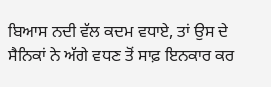ਬਿਆਸ ਨਦੀ ਵੱਲ ਕਦਮ ਵਧਾਏ, ਤਾਂ ਉਸ ਦੇ ਸੈਨਿਕਾਂ ਨੇ ਅੱਗੇ ਵਧਣ ਤੋਂ ਸਾਫ਼ ਇਨਕਾਰ ਕਰ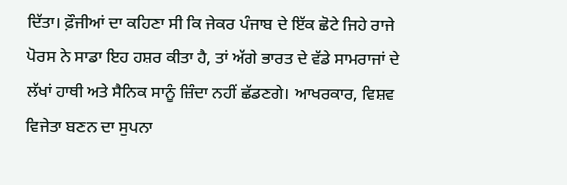ਦਿੱਤਾ। ਫ਼ੌਜੀਆਂ ਦਾ ਕਹਿਣਾ ਸੀ ਕਿ ਜੇਕਰ ਪੰਜਾਬ ਦੇ ਇੱਕ ਛੋਟੇ ਜਿਹੇ ਰਾਜੇ ਪੋਰਸ ਨੇ ਸਾਡਾ ਇਹ ਹਸ਼ਰ ਕੀਤਾ ਹੈ, ਤਾਂ ਅੱਗੇ ਭਾਰਤ ਦੇ ਵੱਡੇ ਸਾਮਰਾਜਾਂ ਦੇ ਲੱਖਾਂ ਹਾਥੀ ਅਤੇ ਸੈਨਿਕ ਸਾਨੂੰ ਜ਼ਿੰਦਾ ਨਹੀਂ ਛੱਡਣਗੇ। ਆਖਰਕਾਰ, ਵਿਸ਼ਵ ਵਿਜੇਤਾ ਬਣਨ ਦਾ ਸੁਪਨਾ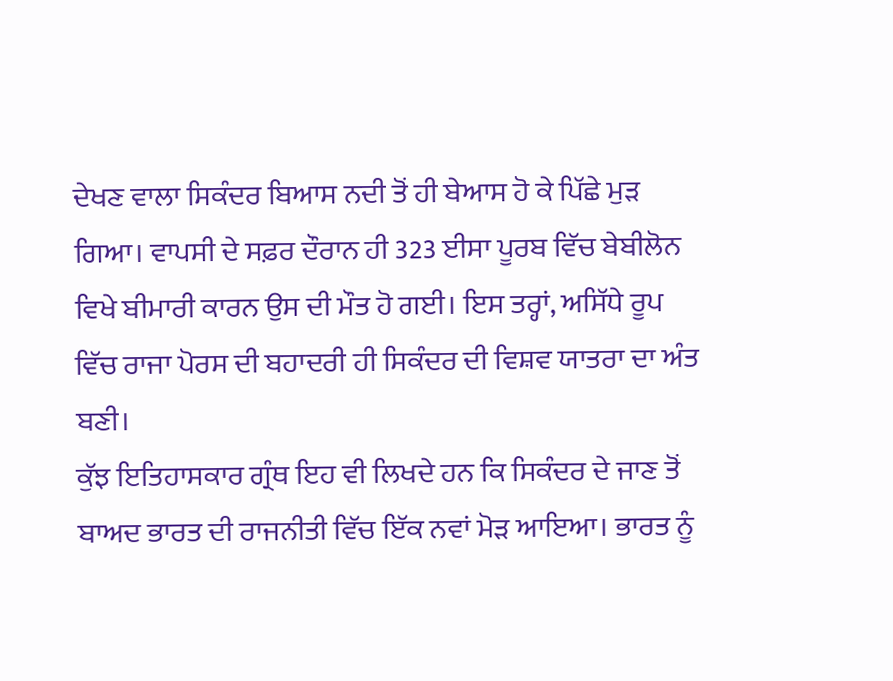ਦੇਖਣ ਵਾਲਾ ਸਿਕੰਦਰ ਬਿਆਸ ਨਦੀ ਤੋਂ ਹੀ ਬੇਆਸ ਹੋ ਕੇ ਪਿੱਛੇ ਮੁੜ ਗਿਆ। ਵਾਪਸੀ ਦੇ ਸਫ਼ਰ ਦੌਰਾਨ ਹੀ 323 ਈਸਾ ਪੂਰਬ ਵਿੱਚ ਬੇਬੀਲੋਨ ਵਿਖੇ ਬੀਮਾਰੀ ਕਾਰਨ ਉਸ ਦੀ ਮੌਤ ਹੋ ਗਈ। ਇਸ ਤਰ੍ਹਾਂ, ਅਸਿੱਧੇ ਰੂਪ ਵਿੱਚ ਰਾਜਾ ਪੋਰਸ ਦੀ ਬਹਾਦਰੀ ਹੀ ਸਿਕੰਦਰ ਦੀ ਵਿਸ਼ਵ ਯਾਤਰਾ ਦਾ ਅੰਤ ਬਣੀ।
ਕੁੱਝ ਇਤਿਹਾਸਕਾਰ ਗ੍ਰੰਥ ਇਹ ਵੀ ਲਿਖਦੇ ਹਨ ਕਿ ਸਿਕੰਦਰ ਦੇ ਜਾਣ ਤੋਂ ਬਾਅਦ ਭਾਰਤ ਦੀ ਰਾਜਨੀਤੀ ਵਿੱਚ ਇੱਕ ਨਵਾਂ ਮੋੜ ਆਇਆ। ਭਾਰਤ ਨੂੰ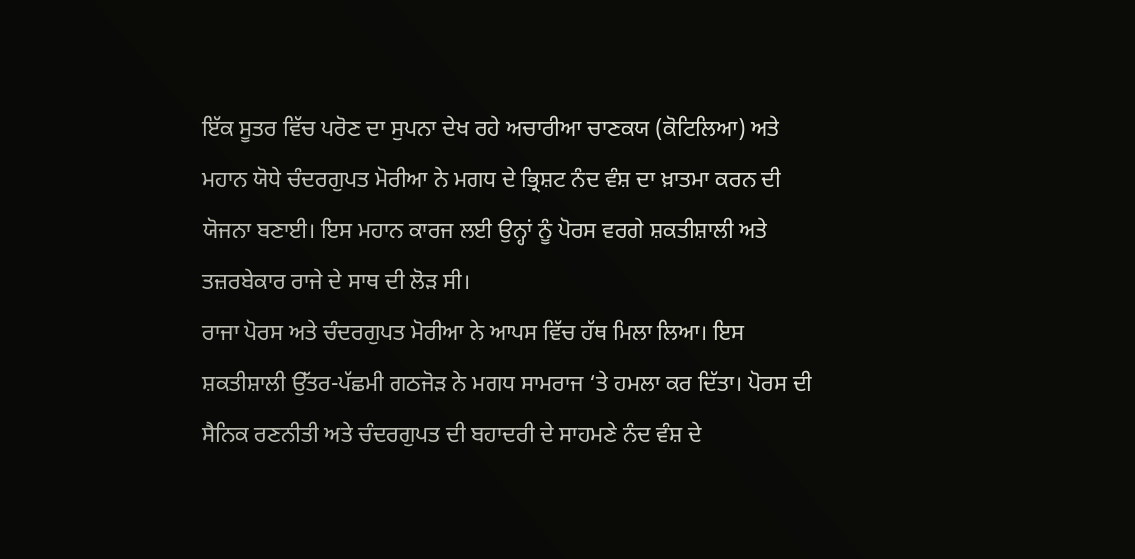ਇੱਕ ਸੂਤਰ ਵਿੱਚ ਪਰੋਣ ਦਾ ਸੁਪਨਾ ਦੇਖ ਰਹੇ ਅਚਾਰੀਆ ਚਾਣਕਯ (ਕੋਟਿਲਿਆ) ਅਤੇ ਮਹਾਨ ਯੋਧੇ ਚੰਦਰਗੁਪਤ ਮੋਰੀਆ ਨੇ ਮਗਧ ਦੇ ਭ੍ਰਿਸ਼ਟ ਨੰਦ ਵੰਸ਼ ਦਾ ਖ਼ਾਤਮਾ ਕਰਨ ਦੀ ਯੋਜਨਾ ਬਣਾਈ। ਇਸ ਮਹਾਨ ਕਾਰਜ ਲਈ ਉਨ੍ਹਾਂ ਨੂੰ ਪੋਰਸ ਵਰਗੇ ਸ਼ਕਤੀਸ਼ਾਲੀ ਅਤੇ ਤਜ਼ਰਬੇਕਾਰ ਰਾਜੇ ਦੇ ਸਾਥ ਦੀ ਲੋੜ ਸੀ।
ਰਾਜਾ ਪੋਰਸ ਅਤੇ ਚੰਦਰਗੁਪਤ ਮੋਰੀਆ ਨੇ ਆਪਸ ਵਿੱਚ ਹੱਥ ਮਿਲਾ ਲਿਆ। ਇਸ ਸ਼ਕਤੀਸ਼ਾਲੀ ਉੱਤਰ-ਪੱਛਮੀ ਗਠਜੋੜ ਨੇ ਮਗਧ ਸਾਮਰਾਜ ‘ਤੇ ਹਮਲਾ ਕਰ ਦਿੱਤਾ। ਪੋਰਸ ਦੀ ਸੈਨਿਕ ਰਣਨੀਤੀ ਅਤੇ ਚੰਦਰਗੁਪਤ ਦੀ ਬਹਾਦਰੀ ਦੇ ਸਾਹਮਣੇ ਨੰਦ ਵੰਸ਼ ਦੇ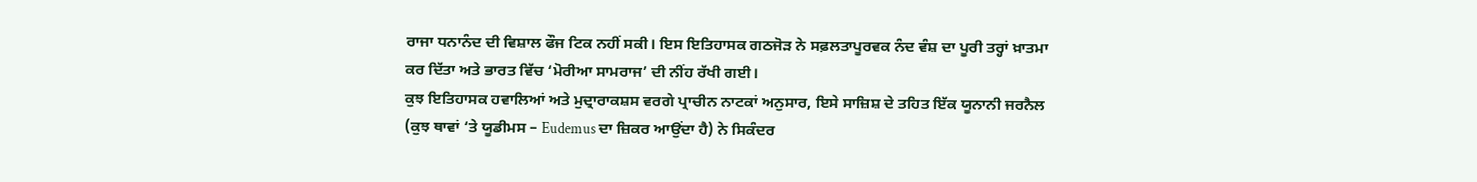ਰਾਜਾ ਧਨਾਨੰਦ ਦੀ ਵਿਸ਼ਾਲ ਫੌਜ ਟਿਕ ਨਹੀਂ ਸਕੀ। ਇਸ ਇਤਿਹਾਸਕ ਗਠਜੋੜ ਨੇ ਸਫ਼ਲਤਾਪੂਰਵਕ ਨੰਦ ਵੰਸ਼ ਦਾ ਪੂਰੀ ਤਰ੍ਹਾਂ ਖ਼ਾਤਮਾ ਕਰ ਦਿੱਤਾ ਅਤੇ ਭਾਰਤ ਵਿੱਚ ‘ਮੋਰੀਆ ਸਾਮਰਾਜ’ ਦੀ ਨੀਂਹ ਰੱਖੀ ਗਈ।
ਕੁਝ ਇਤਿਹਾਸਕ ਹਵਾਲਿਆਂ ਅਤੇ ਮੁਦ੍ਰਾਰਾਕਸ਼ਸ ਵਰਗੇ ਪ੍ਰਾਚੀਨ ਨਾਟਕਾਂ ਅਨੁਸਾਰ, ਇਸੇ ਸਾਜ਼ਿਸ਼ ਦੇ ਤਹਿਤ ਇੱਕ ਯੂਨਾਨੀ ਜਰਨੈਲ (ਕੁਝ ਥਾਵਾਂ ‘ਤੇ ਯੂਡੀਮਸ – Eudemus ਦਾ ਜ਼ਿਕਰ ਆਉਂਦਾ ਹੈ) ਨੇ ਸਿਕੰਦਰ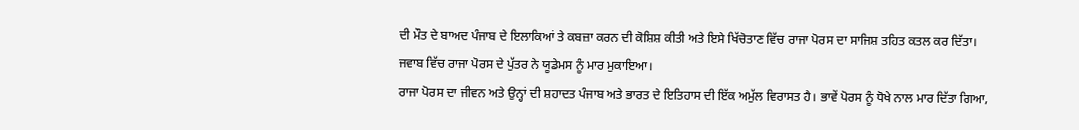ਦੀ ਮੌਤ ਦੇ ਬਾਅਦ ਪੰਜਾਬ ਦੇ ਇਲਾਕਿਆਂ ਤੇ ਕਬਜ਼ਾ ਕਰਨ ਦੀ ਕੋਸ਼ਿਸ਼ ਕੀਤੀ ਅਤੇ ਇਸੇ ਖਿੱਚੋਤਾਣ ਵਿੱਚ ਰਾਜਾ ਪੋਰਸ ਦਾ ਸਾਜਿਸ਼ ਤਹਿਤ ਕਤਲ ਕਰ ਦਿੱਤਾ। ਜਵਾਬ ਵਿੱਚ ਰਾਜਾ ਪੋਰਸ ਦੇ ਪੁੱਤਰ ਨੇ ਯੂਡੇਮਸ ਨੂੰ ਮਾਰ ਮੁਕਾਇਆ।
ਰਾਜਾ ਪੋਰਸ ਦਾ ਜੀਵਨ ਅਤੇ ਉਨ੍ਹਾਂ ਦੀ ਸ਼ਹਾਦਤ ਪੰਜਾਬ ਅਤੇ ਭਾਰਤ ਦੇ ਇਤਿਹਾਸ ਦੀ ਇੱਕ ਅਮੁੱਲ ਵਿਰਾਸਤ ਹੈ। ਭਾਵੇਂ ਪੋਰਸ ਨੂੰ ਧੋਖੇ ਨਾਲ ਮਾਰ ਦਿੱਤਾ ਗਿਆ,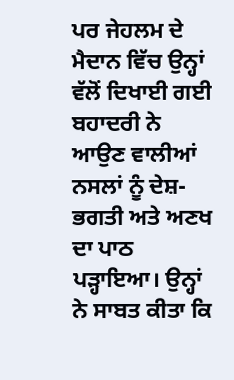ਪਰ ਜੇਹਲਮ ਦੇ ਮੈਦਾਨ ਵਿੱਚ ਉਨ੍ਹਾਂ ਵੱਲੋਂ ਦਿਖਾਈ ਗਈ ਬਹਾਦਰੀ ਨੇ ਆਉਣ ਵਾਲੀਆਂ ਨਸਲਾਂ ਨੂੰ ਦੇਸ਼-ਭਗਤੀ ਅਤੇ ਅਣਖ ਦਾ ਪਾਠ ਪੜ੍ਹਾਇਆ। ਉਨ੍ਹਾਂ ਨੇ ਸਾਬਤ ਕੀਤਾ ਕਿ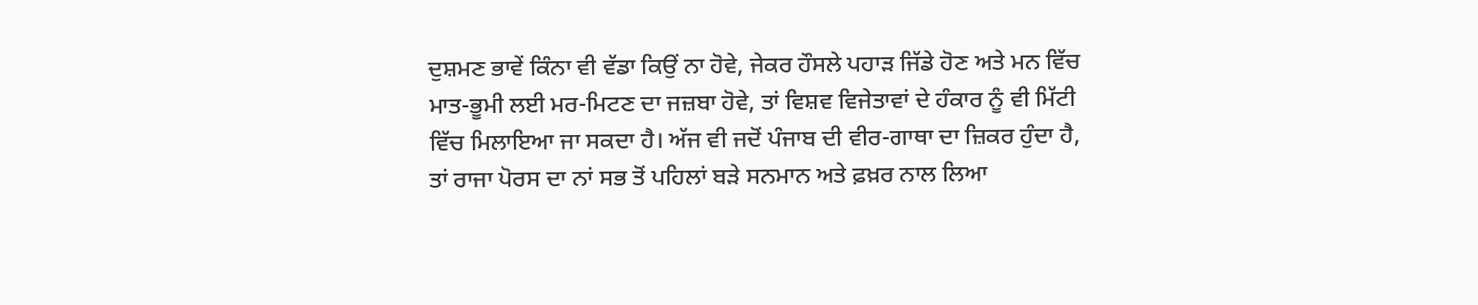ਦੁਸ਼ਮਣ ਭਾਵੇਂ ਕਿੰਨਾ ਵੀ ਵੱਡਾ ਕਿਉਂ ਨਾ ਹੋਵੇ, ਜੇਕਰ ਹੌਸਲੇ ਪਹਾੜ ਜਿੱਡੇ ਹੋਣ ਅਤੇ ਮਨ ਵਿੱਚ ਮਾਤ-ਭੂਮੀ ਲਈ ਮਰ-ਮਿਟਣ ਦਾ ਜਜ਼ਬਾ ਹੋਵੇ, ਤਾਂ ਵਿਸ਼ਵ ਵਿਜੇਤਾਵਾਂ ਦੇ ਹੰਕਾਰ ਨੂੰ ਵੀ ਮਿੱਟੀ ਵਿੱਚ ਮਿਲਾਇਆ ਜਾ ਸਕਦਾ ਹੈ। ਅੱਜ ਵੀ ਜਦੋਂ ਪੰਜਾਬ ਦੀ ਵੀਰ-ਗਾਥਾ ਦਾ ਜ਼ਿਕਰ ਹੁੰਦਾ ਹੈ, ਤਾਂ ਰਾਜਾ ਪੋਰਸ ਦਾ ਨਾਂ ਸਭ ਤੋਂ ਪਹਿਲਾਂ ਬੜੇ ਸਨਮਾਨ ਅਤੇ ਫ਼ਖ਼ਰ ਨਾਲ ਲਿਆ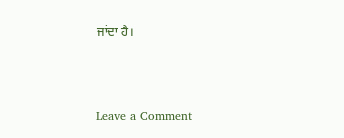ਜਾਂਦਾ ਹੈ।



Leave a Comment